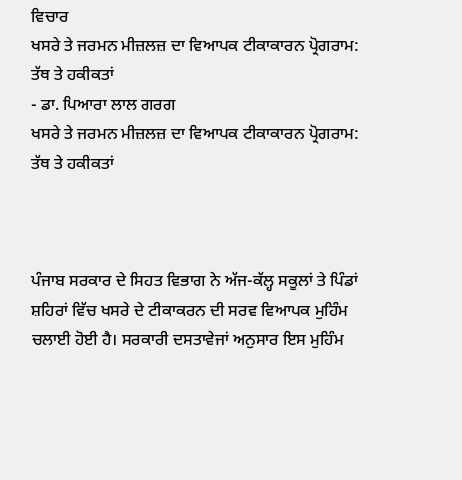ਵਿਚਾਰ
ਖਸਰੇ ਤੇ ਜਰਮਨ ਮੀਜ਼ਲਜ਼ ਦਾ ਵਿਆਪਕ ਟੀਕਾਕਾਰਨ ਪ੍ਰੋਗਰਾਮ: ਤੱਥ ਤੇ ਹਕੀਕਤਾਂ
- ਡਾ. ਪਿਆਰਾ ਲਾਲ ਗਰਗ
ਖਸਰੇ ਤੇ ਜਰਮਨ ਮੀਜ਼ਲਜ਼ ਦਾ ਵਿਆਪਕ ਟੀਕਾਕਾਰਨ ਪ੍ਰੋਗਰਾਮ: ਤੱਥ ਤੇ ਹਕੀਕਤਾਂ



ਪੰਜਾਬ ਸਰਕਾਰ ਦੇ ਸਿਹਤ ਵਿਭਾਗ ਨੇ ਅੱਜ-ਕੱਲ੍ਹ ਸਕੂਲਾਂ ਤੇ ਪਿੰਡਾਂ ਸ਼ਹਿਰਾਂ ਵਿੱਚ ਖਸਰੇ ਦੇ ਟੀਕਾਕਰਨ ਦੀ ਸਰਵ ਵਿਆਪਕ ਮੁਹਿੰਮ ਚਲਾਈ ਹੋਈ ਹੈ। ਸਰਕਾਰੀ ਦਸਤਾਵੇਜਾਂ ਅਨੁਸਾਰ ਇਸ ਮੁਹਿੰਮ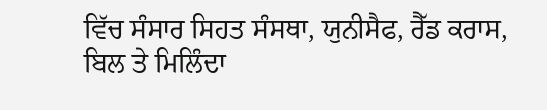ਵਿੱਚ ਸੰਸਾਰ ਸਿਹਤ ਸੰਸਥਾ, ਯੁਨੀਸੈਫ, ਰੈੱਡ ਕਰਾਸ, ਬਿਲ ਤੇ ਮਿਲਿੰਦਾ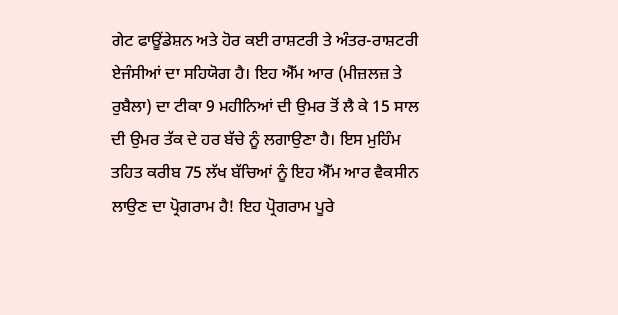ਗੇਟ ਫਾਊਂਡੇਸ਼ਨ ਅਤੇ ਹੋਰ ਕਈ ਰਾਸ਼ਟਰੀ ਤੇ ਅੰਤਰ-ਰਾਸ਼ਟਰੀ ਏਜੰਸੀਆਂ ਦਾ ਸਹਿਯੋਗ ਹੈ। ਇਹ ਐੱਮ ਆਰ (ਮੀਜ਼ਲਜ਼ ਤੇ ਰੁਬੈਲਾ) ਦਾ ਟੀਕਾ 9 ਮਹੀਨਿਆਂ ਦੀ ਉਮਰ ਤੋਂ ਲੈ ਕੇ 15 ਸਾਲ ਦੀ ਉਮਰ ਤੱਕ ਦੇ ਹਰ ਬੱਚੇ ਨੂੰ ਲਗਾਉਣਾ ਹੈ। ਇਸ ਮੁਹਿੰਮ ਤਹਿਤ ਕਰੀਬ 75 ਲੱਖ ਬੱਚਿਆਂ ਨੂੰ ਇਹ ਐੱਮ ਆਰ ਵੈਕਸੀਨ ਲਾਉਣ ਦਾ ਪ੍ਰੋਗਰਾਮ ਹੈ! ਇਹ ਪ੍ਰੋਗਰਾਮ ਪੂਰੇ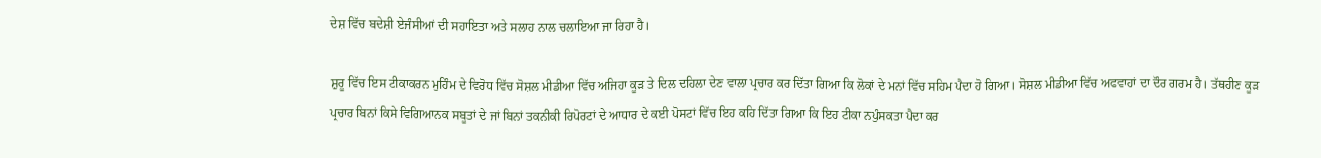ਦੇਸ਼ ਵਿੱਚ ਬਦੇਸ਼ੀ ਏਜੰਸੀਆਂ ਦੀ ਸਹਾਇਤਾ ਅਤੇ ਸਲਾਹ ਨਾਲ ਚਲਾਇਆ ਜਾ ਰਿਹਾ ਹੈ।

ਸ਼ੁਰੂ ਵਿੱਚ ਇਸ ਟੀਕਾਕਰਨ ਮੁਹਿੰਮ ਦੇ ਵਿਰੋਧ ਵਿੱਚ ਸੋਸ਼ਲ ਮੀਡੀਆ ਵਿੱਚ ਅਜਿਹਾ ਕੂੜ ਤੇ ਦਿਲ ਦਹਿਲਾ ਦੇਣ ਵਾਲਾ ਪ੍ਰਚਾਰ ਕਰ ਦਿੱਤਾ ਗਿਆ ਕਿ ਲੋਕਾਂ ਦੇ ਮਨਾਂ ਵਿੱਚ ਸਹਿਮ ਪੈਦਾ ਹੋ ਗਿਆ। ਸੋਸ਼ਲ ਮੀਡੀਆ ਵਿੱਚ ਅਫਵਾਹਾਂ ਦਾ ਦੌਰ ਗਰਮ ਹੈ। ਤੱਥਹੀਣ ਕੂੜ ਪ੍ਰਚਾਰ ਬਿਨਾਂ ਕਿਸੇ ਵਿਗਿਆਨਕ ਸਬੂਤਾਂ ਦੇ ਜਾਂ ਬਿਨਾਂ ਤਕਨੀਕੀ ਰਿਪੋਰਟਾਂ ਦੇ ਆਧਾਰ ਦੇ ਕਈ ਪੋਸਟਾਂ ਵਿੱਚ ਇਹ ਕਹਿ ਦਿੱਤਾ ਗਿਆ ਕਿ ਇਹ ਟੀਕਾ ਨਪੁੰਸਕਤਾ ਪੈਦਾ ਕਰ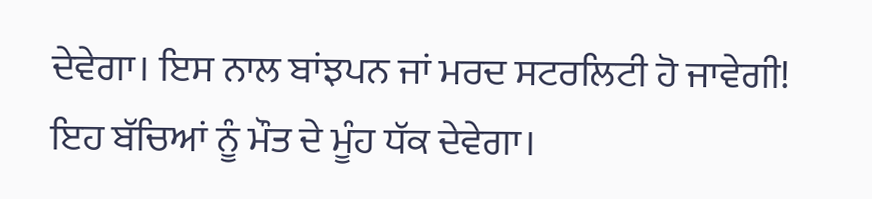ਦੇਵੇਗਾ। ਇਸ ਨਾਲ ਬਾਂਝਪਨ ਜਾਂ ਮਰਦ ਸਟਰਲਿਟੀ ਹੋ ਜਾਵੇਗੀ! ਇਹ ਬੱਚਿਆਂ ਨੂੰ ਮੌਤ ਦੇ ਮੂੰਹ ਧੱਕ ਦੇਵੇਗਾ।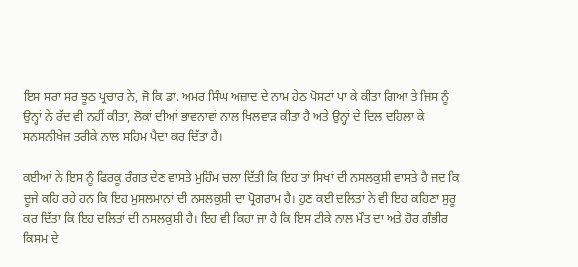ਇਸ ਸਰਾ ਸਰ ਝੂਠ ਪ੍ਰਚਾਰ ਨੇ, ਜੋ ਕਿ ਡਾ. ਅਮਰ ਸਿੰਘ ਅਜ਼ਾਦ ਦੇ ਨਾਮ ਹੇਠ ਪੋਸਟਾਂ ਪਾ ਕੇ ਕੀਤਾ ਗਿਆ ਤੇ ਜਿਸ ਨੂੰ ਉਨ੍ਹਾਂ ਨੇ ਰੱਦ ਵੀ ਨਹੀਂ ਕੀਤਾ, ਲੋਕਾਂ ਦੀਆਂ ਭਾਵਨਾਵਾਂ ਨਾਲ ਖਿਲਵਾੜ ਕੀਤਾ ਹੈ ਅਤੇ ਉਨ੍ਹਾਂ ਦੇ ਦਿਲ ਦਹਿਲਾ ਕੇ ਸਨਸਨੀਖੇਜ ਤਰੀਕੇ ਨਾਲ ਸਹਿਮ ਪੈਦਾ ਕਰ ਦਿੱਤਾ ਹੈ।

ਕਈਆਂ ਨੇ ਇਸ ਨੂੰ ਫਿਰਕੂ ਰੰਗਤ ਦੇਣ ਵਾਸਤੇ ਮੁਹਿੰਮ ਚਲਾ ਦਿੱਤੀ ਕਿ ਇਹ ਤਾਂ ਸਿਖਾਂ ਦੀ ਨਸਲਕੁਸ਼ੀ ਵਾਸਤੇ ਹੈ ਜਦ ਕਿ ਦੂਜੇ ਕਹਿ ਰਹੇ ਹਨ ਕਿ ਇਹ ਮੁਸਲਮਾਨਾਂ ਦੀ ਨਸਲਕੁਸ਼ੀ ਦਾ ਪ੍ਰੋਗਰਾਮ ਹੈ। ਹੁਣ ਕਈ ਦਲਿਤਾਂ ਨੇ ਵੀ ਇਹ ਕਹਿਣਾ ਸੁਰੂ ਕਰ ਦਿੱਤਾ ਕਿ ਇਹ ਦਲਿਤਾਂ ਦੀ ਨਸਲਕੁਸ਼ੀ ਹੈ। ਇਹ ਵੀ ਕਿਹਾ ਜਾ ਹੈ ਕਿ ਇਸ ਟੀਕੇ ਨਾਲ ਮੌਤ ਦਾ ਅਤੇ ਹੋਰ ਗੰਭੀਰ ਕਿਸਮ ਦੇ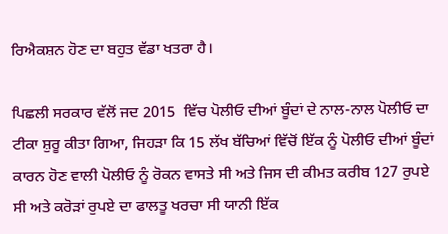ਰਿਐਕਸ਼ਨ ਹੋਣ ਦਾ ਬਹੁਤ ਵੱਡਾ ਖਤਰਾ ਹੈ।

ਪਿਛਲੀ ਸਰਕਾਰ ਵੱਲੋਂ ਜਦ 2015  ਵਿੱਚ ਪੋਲੀਓ ਦੀਆਂ ਬੂੰਦਾਂ ਦੇ ਨਾਲ-ਨਾਲ ਪੋਲੀਓ ਦਾ ਟੀਕਾ ਸ਼ੁਰੂ ਕੀਤਾ ਗਿਆ, ਜਿਹੜਾ ਕਿ 15 ਲੱਖ ਬੱਚਿਆਂ ਵਿੱਚੋਂ ਇੱਕ ਨੂੰ ਪੋਲੀਓ ਦੀਆਂ ਬੂੰਦਾਂ ਕਾਰਨ ਹੋਣ ਵਾਲੀ ਪੋਲੀਓ ਨੂੰ ਰੋਕਨ ਵਾਸਤੇ ਸੀ ਅਤੇ ਜਿਸ ਦੀ ਕੀਮਤ ਕਰੀਬ 127 ਰੁਪਏ ਸੀ ਅਤੇ ਕਰੋੜਾਂ ਰੁਪਏ ਦਾ ਫਾਲਤੂ ਖਰਚਾ ਸੀ ਯਾਨੀ ਇੱਕ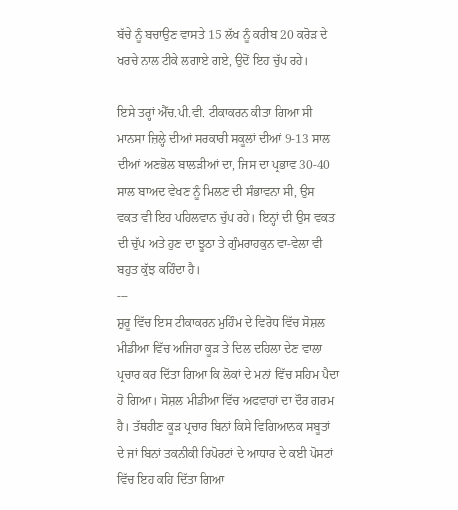ਬੱਚੇ ਨੂੰ ਬਚਾਉਣ ਵਾਸਤੇ 15 ਲੱਖ ਨੂੰ ਕਰੀਬ 20 ਕਰੋੜ ਦੇ ਖਰਚੇ ਨਾਲ ਟੀਕੇ ਲਗਾਏ ਗਏ, ਉਦੋਂ ਇਹ ਚੁੱਪ ਰਹੇ।

ਇਸੇ ਤਰ੍ਹਾਂ ਐੱਚ.ਪੀ.ਵੀ. ਟੀਕਾਕਰਨ ਕੀਤਾ ਗਿਆ ਸੀ ਮਾਨਸਾ ਜ਼ਿਲ੍ਹੇ ਦੀਆਂ ਸਰਕਾਰੀ ਸਕੂਲਾਂ ਦੀਆਂ 9-13 ਸਾਲ ਦੀਆਂ ਅਣਭੋਲ ਬਾਲੜੀਆਂ ਦਾ, ਜਿਸ ਦਾ ਪ੍ਰਭਾਵ 30-40 ਸਾਲ ਬਾਅਦ ਵੇਖਣ ਨੂੰ ਮਿਲਣ ਦੀ ਸੰਭਾਵਨਾ ਸੀ, ਉਸ ਵਕਤ ਵੀ ਇਹ ਪਹਿਲਵਾਨ ਚੁੱਪ ਰਹੇ। ਇਨ੍ਹਾਂ ਦੀ ਉਸ ਵਕਤ ਦੀ ਚੁੱਪ ਅਤੇ ਹੁਣ ਦਾ ਝੂਠਾ ਤੇ ਗੁੰਮਰਾਹਕੁਨ ਵਾ-ਵੇਲਾ ਵੀ ਬਹੁਤ ਕੁੱਝ ਕਹਿੰਦਾ ਹੈ।
---
ਸ਼ੁਰੂ ਵਿੱਚ ਇਸ ਟੀਕਾਕਰਨ ਮੁਹਿੰਮ ਦੇ ਵਿਰੋਧ ਵਿੱਚ ਸੋਸ਼ਲ ਮੀਡੀਆ ਵਿੱਚ ਅਜਿਹਾ ਕੂੜ ਤੇ ਦਿਲ ਦਹਿਲਾ ਦੇਣ ਵਾਲਾ ਪ੍ਰਚਾਰ ਕਰ ਦਿੱਤਾ ਗਿਆ ਕਿ ਲੋਕਾਂ ਦੇ ਮਨਾਂ ਵਿੱਚ ਸਹਿਮ ਪੈਦਾ ਹੋ ਗਿਆ। ਸੋਸ਼ਲ ਮੀਡੀਆ ਵਿੱਚ ਅਫਵਾਹਾਂ ਦਾ ਦੌਰ ਗਰਮ ਹੈ। ਤੱਥਹੀਣ ਕੂੜ ਪ੍ਰਚਾਰ ਬਿਨਾਂ ਕਿਸੇ ਵਿਗਿਆਨਕ ਸਬੂਤਾਂ ਦੇ ਜਾਂ ਬਿਨਾਂ ਤਕਨੀਕੀ ਰਿਪੋਰਟਾਂ ਦੇ ਆਧਾਰ ਦੇ ਕਈ ਪੋਸਟਾਂ ਵਿੱਚ ਇਹ ਕਹਿ ਦਿੱਤਾ ਗਿਆ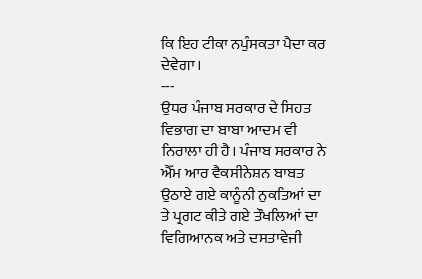ਕਿ ਇਹ ਟੀਕਾ ਨਪੁੰਸਕਤਾ ਪੈਦਾ ਕਰ ਦੇਵੇਗਾ।
---
ਉਧਰ ਪੰਜਾਬ ਸਰਕਾਰ ਦੇ ਸਿਹਤ ਵਿਭਾਗ ਦਾ ਬਾਬਾ ਆਦਮ ਵੀ ਨਿਰਾਲਾ ਹੀ ਹੈ। ਪੰਜਾਬ ਸਰਕਾਰ ਨੇ ਐੱਮ ਆਰ ਵੈਕਸੀਨੇਸ਼ਨ ਬਾਬਤ ਉਠਾਏ ਗਏ ਕਾਨੂੰਨੀ ਨੁਕਤਿਆਂ ਦਾ ਤੇ ਪ੍ਰਗਟ ਕੀਤੇ ਗਏ ਤੌਖਲਿਆਂ ਦਾ ਵਿਗਿਆਨਕ ਅਤੇ ਦਸਤਾਵੇਜੀ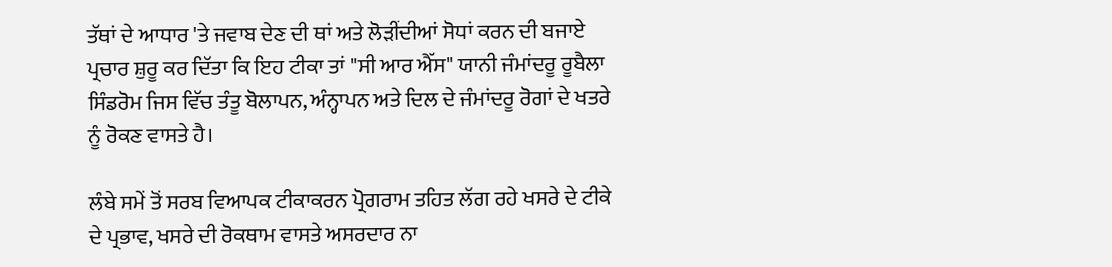ਤੱਥਾਂ ਦੇ ਆਧਾਰ 'ਤੇ ਜਵਾਬ ਦੇਣ ਦੀ ਥਾਂ ਅਤੇ ਲੋੜੀਂਦੀਆਂ ਸੋਧਾਂ ਕਰਨ ਦੀ ਬਜਾਏ ਪ੍ਰਚਾਰ ਸ਼ੁਰੂ ਕਰ ਦਿੱਤਾ ਕਿ ਇਹ ਟੀਕਾ ਤਾਂ "ਸੀ ਆਰ ਐੱਸ" ਯਾਨੀ ਜੰਮਾਂਦਰੂ ਰੂਬੈਲਾ ਸਿੰਡਰੋਮ ਜਿਸ ਵਿੱਚ ਤੰਤੂ ਬੋਲਾਪਨ, ਅੰਨ੍ਹਾਪਨ ਅਤੇ ਦਿਲ ਦੇ ਜੰਮਾਂਦਰੂ ਰੋਗਾਂ ਦੇ ਖਤਰੇ ਨੂੰ ਰੋਕਣ ਵਾਸਤੇ ਹੈ।

ਲੰਬੇ ਸਮੇਂ ਤੋਂ ਸਰਬ ਵਿਆਪਕ ਟੀਕਾਕਰਨ ਪ੍ਰੋਗਰਾਮ ਤਹਿਤ ਲੱਗ ਰਹੇ ਖਸਰੇ ਦੇ ਟੀਕੇ ਦੇ ਪ੍ਰਭਾਵ, ਖਸਰੇ ਦੀ ਰੋਕਥਾਮ ਵਾਸਤੇ ਅਸਰਦਾਰ ਨਾ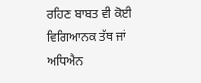ਰਹਿਣ ਬਾਬਤ ਵੀ ਕੋਈ ਵਿਗਿਆਨਕ ਤੱਥ ਜਾਂ ਅਧਿਐਨ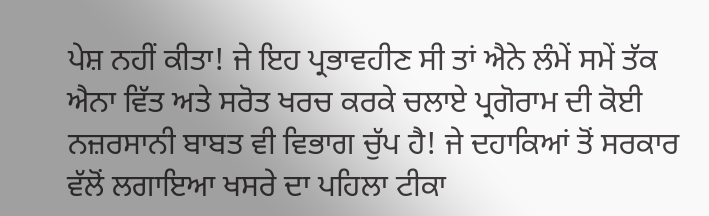ਪੇਸ਼ ਨਹੀਂ ਕੀਤਾ! ਜੇ ਇਹ ਪ੍ਰਭਾਵਹੀਣ ਸੀ ਤਾਂ ਐਨੇ ਲੰਮੇਂ ਸਮੇਂ ਤੱਕ ਐਨਾ ਵਿੱਤ ਅਤੇ ਸਰੋਤ ਖਰਚ ਕਰਕੇ ਚਲਾਏ ਪ੍ਰਗੋਰਾਮ ਦੀ ਕੋਈ ਨਜ਼ਰਸਾਨੀ ਬਾਬਤ ਵੀ ਵਿਭਾਗ ਚੁੱਪ ਹੈ! ਜੇ ਦਹਾਕਿਆਂ ਤੋਂ ਸਰਕਾਰ ਵੱਲੋਂ ਲਗਾਇਆ ਖਸਰੇ ਦਾ ਪਹਿਲਾ ਟੀਕਾ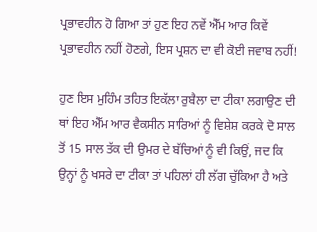ਪ੍ਰਭਾਵਹੀਨ ਹੋ ਗਿਆ ਤਾਂ ਹੁਣ ਇਹ ਨਵੇਂ ਐੱਮ ਆਰ ਕਿਵੇਂ ਪ੍ਰਭਾਵਹੀਨ ਨਹੀਂ ਹੋਣਗੇ, ਇਸ ਪ੍ਰਸ਼ਨ ਦਾ ਵੀ ਕੋਈ ਜਵਾਬ ਨਹੀਂ!

ਹੁਣ ਇਸ ਮੁਹਿੰਮ ਤਹਿਤ ਇਕੱਲਾ ਰੁਬੈਲਾ ਦਾ ਟੀਕਾ ਲਗਾਉਣ ਦੀ ਥਾਂ ਇਹ ਐੱਮ ਆਰ ਵੈਕਸੀਨ ਸਾਰਿਆਂ ਨੂੰ ਵਿਸ਼ੇਸ਼ ਕਰਕੇ ਦੋ ਸਾਲ ਤੋਂ 15 ਸਾਲ ਤੱਕ ਦੀ ਉਮਰ ਦੇ ਬੱਚਿਆਂ ਨੂੰ ਵੀ ਕਿਉਂ, ਜਦ ਕਿ ਉਨ੍ਹਾਂ ਨੂੰ ਖਸਰੇ ਦਾ ਟੀਕਾ ਤਾਂ ਪਹਿਲਾਂ ਹੀ ਲੱਗ ਚੁੱਕਿਆ ਹੈ ਅਤੇ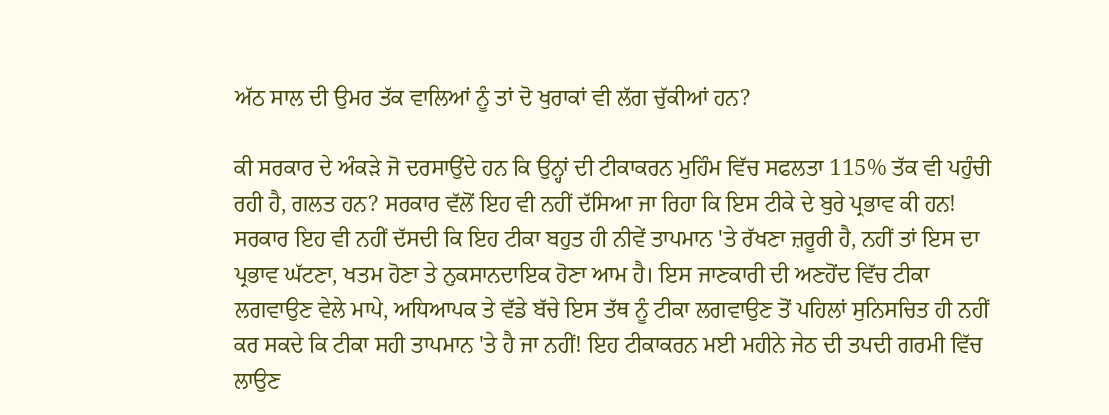ਅੱਠ ਸਾਲ ਦੀ ਉਮਰ ਤੱਕ ਵਾਲਿਆਂ ਨੂੰ ਤਾਂ ਦੋ ਖੁਰਾਕਾਂ ਵੀ ਲੱਗ ਚੁੱਕੀਆਂ ਹਨ?

ਕੀ ਸਰਕਾਰ ਦੇ ਅੰਕੜੇ ਜੋ ਦਰਸਾਉਂਦੇ ਹਨ ਕਿ ਉਨ੍ਹਾਂ ਦੀ ਟੀਕਾਕਰਨ ਮੁਹਿੰਮ ਵਿੱਚ ਸਫਲਤਾ 115% ਤੱਕ ਵੀ ਪਹੁੰਚੀ ਰਹੀ ਹੈ, ਗਲਤ ਹਨ? ਸਰਕਾਰ ਵੱਲੋਂ ਇਹ ਵੀ ਨਹੀਂ ਦੱਸਿਆ ਜਾ ਰਿਹਾ ਕਿ ਇਸ ਟੀਕੇ ਦੇ ਬੁਰੇ ਪ੍ਰਭਾਵ ਕੀ ਹਨ! ਸਰਕਾਰ ਇਹ ਵੀ ਨਹੀਂ ਦੱਸਦੀ ਕਿ ਇਹ ਟੀਕਾ ਬਹੁਤ ਹੀ ਨੀਵੇਂ ਤਾਪਮਾਨ 'ਤੇ ਰੱਖਣਾ ਜ਼ਰੂਰੀ ਹੈ, ਨਹੀਂ ਤਾਂ ਇਸ ਦਾ ਪ੍ਰਭਾਵ ਘੱਟਣਾ, ਖਤਮ ਹੋਣਾ ਤੇ ਨੁਕਸਾਨਦਾਇਕ ਹੋਣਾ ਆਮ ਹੈ। ਇਸ ਜਾਣਕਾਰੀ ਦੀ ਅਣਹੋਂਦ ਵਿੱਚ ਟੀਕਾ ਲਗਵਾਉਣ ਵੇਲੇ ਮਾਪੇ, ਅਧਿਆਪਕ ਤੇ ਵੱਡੇ ਬੱਚੇ ਇਸ ਤੱਥ ਨੂੰ ਟੀਕਾ ਲਗਵਾਉਣ ਤੋਂ ਪਹਿਲਾਂ ਸੁਨਿਸਚਿਤ ਹੀ ਨਹੀਂ ਕਰ ਸਕਦੇ ਕਿ ਟੀਕਾ ਸਹੀ ਤਾਪਮਾਨ 'ਤੇ ਹੈ ਜਾ ਨਹੀਂ! ਇਹ ਟੀਕਾਕਰਨ ਮਈ ਮਹੀਨੇ ਜੇਠ ਦੀ ਤਪਦੀ ਗਰਮੀ ਵਿੱਚ ਲਾਉਣ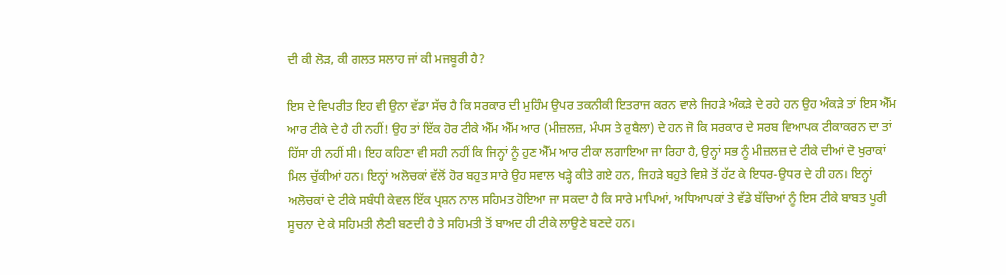ਦੀ ਕੀ ਲੋੜ, ਕੀ ਗਲਤ ਸਲਾਹ ਜਾਂ ਕੀ ਮਜਬੂਰੀ ਹੈ?

ਇਸ ਦੇ ਵਿਪਰੀਤ ਇਹ ਵੀ ਉਨਾ ਵੱਡਾ ਸੱਚ ਹੈ ਕਿ ਸਰਕਾਰ ਦੀ ਮੁਹਿੰਮ ਉਪਰ ਤਕਨੀਕੀ ਇਤਰਾਜ ਕਰਨ ਵਾਲੇ ਜਿਹੜੇ ਅੰਕੜੇ ਦੇ ਰਹੇ ਹਨ ਉਹ ਅੰਕੜੇ ਤਾਂ ਇਸ ਐੱਮ ਆਰ ਟੀਕੇ ਦੇ ਹੈ ਹੀ ਨਹੀਂ! ਉਹ ਤਾਂ ਇੱਕ ਹੋਰ ਟੀਕੇ ਐੱਮ ਐੱਮ ਆਰ (ਮੀਜ਼ਲਜ਼, ਮੰਪਸ ਤੇ ਰੁਬੈਲਾ) ਦੇ ਹਨ ਜੋ ਕਿ ਸਰਕਾਰ ਦੇ ਸਰਬ ਵਿਆਪਕ ਟੀਕਾਕਰਨ ਦਾ ਤਾਂ ਹਿੱਸਾ ਹੀ ਨਹੀਂ ਸੀ। ਇਹ ਕਹਿਣਾ ਵੀ ਸਹੀ ਨਹੀਂ ਕਿ ਜਿਨ੍ਹਾਂ ਨੂੰ ਹੁਣ ਐੱਮ ਆਰ ਟੀਕਾ ਲਗਾਇਆ ਜਾ ਰਿਹਾ ਹੈ, ਉਨ੍ਹਾਂ ਸਭ ਨੂੰ ਮੀਜ਼ਲਜ਼ ਦੇ ਟੀਕੇ ਦੀਆਂ ਦੋ ਖੁਰਾਕਾਂ ਮਿਲ ਚੁੱਕੀਆਂ ਹਨ। ਇਨ੍ਹਾਂ ਅਲੋਚਕਾਂ ਵੱਲੋਂ ਹੋਰ ਬਹੁਤ ਸਾਰੇ ਉਹ ਸਵਾਲ ਖੜ੍ਹੇ ਕੀਤੇ ਗਏ ਹਨ, ਜਿਹੜੇ ਬਹੁਤੇ ਵਿਸ਼ੇ ਤੋਂ ਹੱਟ ਕੇ ਇਧਰ-ਉਧਰ ਦੇ ਹੀ ਹਨ। ਇਨ੍ਹਾਂ ਅਲੋਚਕਾਂ ਦੇ ਟੀਕੇ ਸਬੰਧੀ ਕੇਵਲ ਇੱਕ ਪ੍ਰਸ਼ਨ ਨਾਲ ਸਹਿਮਤ ਹੋਇਆ ਜਾ ਸਕਦਾ ਹੈ ਕਿ ਸਾਰੇ ਮਾਪਿਆਂ, ਅਧਿਆਪਕਾਂ ਤੇ ਵੱਡੇ ਬੱਚਿਆਂ ਨੂੰ ਇਸ ਟੀਕੇ ਬਾਬਤ ਪੂਰੀ ਸੂਚਨਾ ਦੇ ਕੇ ਸਹਿਮਤੀ ਲੈਣੀ ਬਣਦੀ ਹੈ ਤੇ ਸਹਿਮਤੀ ਤੋਂ ਬਾਅਦ ਹੀ ਟੀਕੇ ਲਾਉਣੇ ਬਣਦੇ ਹਨ।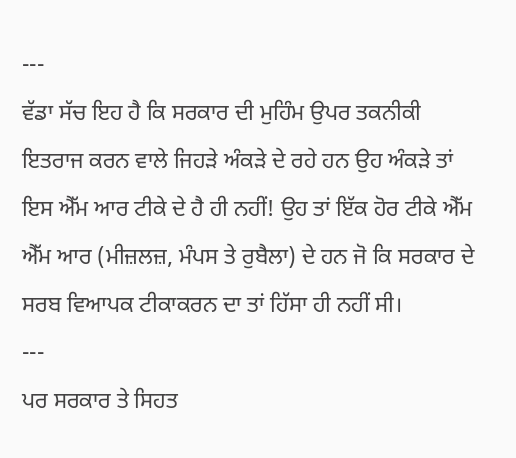---
ਵੱਡਾ ਸੱਚ ਇਹ ਹੈ ਕਿ ਸਰਕਾਰ ਦੀ ਮੁਹਿੰਮ ਉਪਰ ਤਕਨੀਕੀ ਇਤਰਾਜ ਕਰਨ ਵਾਲੇ ਜਿਹੜੇ ਅੰਕੜੇ ਦੇ ਰਹੇ ਹਨ ਉਹ ਅੰਕੜੇ ਤਾਂ ਇਸ ਐੱਮ ਆਰ ਟੀਕੇ ਦੇ ਹੈ ਹੀ ਨਹੀਂ! ਉਹ ਤਾਂ ਇੱਕ ਹੋਰ ਟੀਕੇ ਐੱਮ ਐੱਮ ਆਰ (ਮੀਜ਼ਲਜ਼, ਮੰਪਸ ਤੇ ਰੁਬੈਲਾ) ਦੇ ਹਨ ਜੋ ਕਿ ਸਰਕਾਰ ਦੇ ਸਰਬ ਵਿਆਪਕ ਟੀਕਾਕਰਨ ਦਾ ਤਾਂ ਹਿੱਸਾ ਹੀ ਨਹੀਂ ਸੀ।
---
ਪਰ ਸਰਕਾਰ ਤੇ ਸਿਹਤ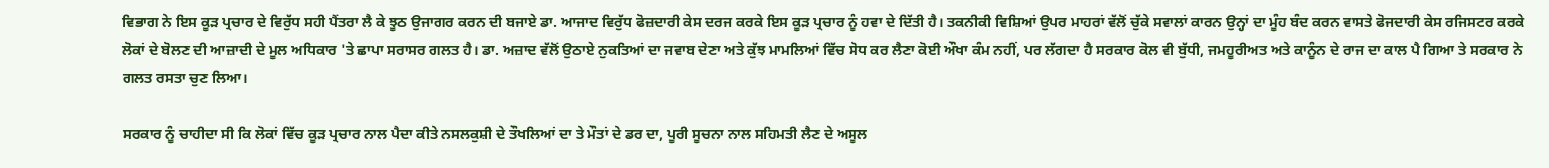ਵਿਭਾਗ ਨੇ ਇਸ ਕੂੜ ਪ੍ਰਚਾਰ ਦੇ ਵਿਰੁੱਧ ਸਹੀ ਪੈਂਤਰਾ ਲੈ ਕੇ ਝੂਠ ਉਜਾਗਰ ਕਰਨ ਦੀ ਬਜਾਏ ਡਾ. ਆਜਾਦ ਵਿਰੁੱਧ ਫੋਜ਼ਦਾਰੀ ਕੇਸ ਦਰਜ ਕਰਕੇ ਇਸ ਕੂੜ ਪ੍ਰਚਾਰ ਨੂੰ ਹਵਾ ਦੇ ਦਿੱਤੀ ਹੈ। ਤਕਨੀਕੀ ਵਿਸ਼ਿਆਂ ਉਪਰ ਮਾਹਰਾਂ ਵੱਲੋਂ ਚੁੱਕੇ ਸਵਾਲਾਂ ਕਾਰਨ ਉਨ੍ਹਾਂ ਦਾ ਮੂੰਹ ਬੰਦ ਕਰਨ ਵਾਸਤੇ ਫੋਜਦਾਰੀ ਕੇਸ ਰਜਿਸਟਰ ਕਰਕੇ ਲੋਕਾਂ ਦੇ ਬੋਲਣ ਦੀ ਆਜ਼ਾਦੀ ਦੇ ਮੂਲ ਅਧਿਕਾਰ 'ਤੇ ਛਾਪਾ ਸਰਾਸਰ ਗਲਤ ਹੈ। ਡਾ. ਅਜ਼ਾਦ ਵੱਲੋਂ ਉਠਾਏ ਨੁਕਤਿਆਂ ਦਾ ਜਵਾਬ ਦੇਣਾ ਅਤੇ ਕੁੱਝ ਮਾਮਲਿਆਂ ਵਿੱਚ ਸੋਧ ਕਰ ਲੈਣਾ ਕੋਈ ਔਖਾ ਕੰਮ ਨਹੀਂ, ਪਰ ਲੱਗਦਾ ਹੈ ਸਰਕਾਰ ਕੋਲ ਵੀ ਬੁੱਧੀ, ਜਮਹੂਰੀਅਤ ਅਤੇ ਕਾਨੂੰਨ ਦੇ ਰਾਜ ਦਾ ਕਾਲ ਪੈ ਗਿਆ ਤੇ ਸਰਕਾਰ ਨੇ ਗਲਤ ਰਸਤਾ ਚੁਣ ਲਿਆ।

ਸਰਕਾਰ ਨੂੰ ਚਾਹੀਦਾ ਸੀ ਕਿ ਲੋਕਾਂ ਵਿੱਚ ਕੂੜ ਪ੍ਰਚਾਰ ਨਾਲ ਪੈਦਾ ਕੀਤੇ ਨਸਲਕੁਸ਼ੀ ਦੇ ਤੌਖਲਿਆਂ ਦਾ ਤੇ ਮੌਤਾਂ ਦੇ ਡਰ ਦਾ, ਪੂਰੀ ਸੂਚਨਾ ਨਾਲ ਸਹਿਮਤੀ ਲੈਣ ਦੇ ਅਸੂਲ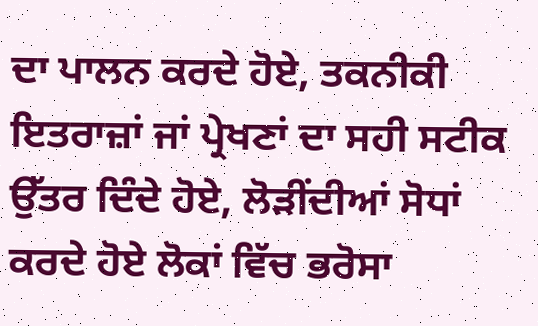ਦਾ ਪਾਲਨ ਕਰਦੇ ਹੋਏ, ਤਕਨੀਕੀ ਇਤਰਾਜ਼ਾਂ ਜਾਂ ਪ੍ਰੇਖਣਾਂ ਦਾ ਸਹੀ ਸਟੀਕ ਉੱਤਰ ਦਿੰਦੇ ਹੋਏ, ਲੋੜੀਂਦੀਆਂ ਸੋਧਾਂ ਕਰਦੇ ਹੋਏ ਲੋਕਾਂ ਵਿੱਚ ਭਰੋਸਾ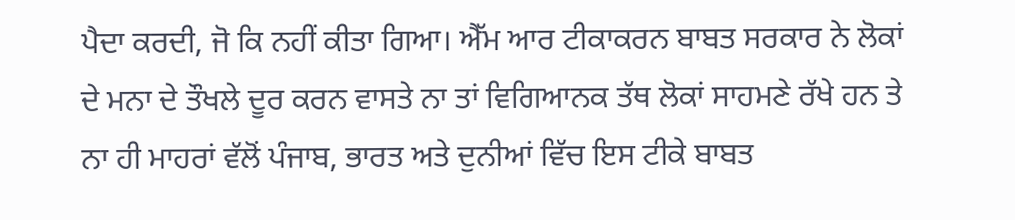ਪੈਦਾ ਕਰਦੀ, ਜੋ ਕਿ ਨਹੀਂ ਕੀਤਾ ਗਿਆ। ਐੱਮ ਆਰ ਟੀਕਾਕਰਨ ਬਾਬਤ ਸਰਕਾਰ ਨੇ ਲੋਕਾਂ ਦੇ ਮਨਾ ਦੇ ਤੌਖਲੇ ਦੂਰ ਕਰਨ ਵਾਸਤੇ ਨਾ ਤਾਂ ਵਿਗਿਆਨਕ ਤੱਥ ਲੋਕਾਂ ਸਾਹਮਣੇ ਰੱਖੇ ਹਨ ਤੇ ਨਾ ਹੀ ਮਾਹਰਾਂ ਵੱਲੋਂ ਪੰਜਾਬ, ਭਾਰਤ ਅਤੇ ਦੁਨੀਆਂ ਵਿੱਚ ਇਸ ਟੀਕੇ ਬਾਬਤ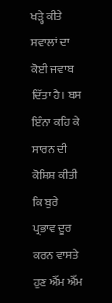ਖੜ੍ਹੇ ਕੀਤੇ ਸਵਾਲਾਂ ਦਾ ਕੋਈ ਜਵਾਬ ਦਿੱਤਾ ਹੈ। ਬਸ ਇੰਨਾ ਕਹਿ ਕੇ ਸਾਰਨ ਦੀ ਕੋਸ਼ਿਸ਼ ਕੀਤੀ ਕਿ ਬੁਰੇ ਪ੍ਰਭਾਵ ਦੂਰ ਕਰਨ ਵਾਸਤੇ ਹੁਣ ਐੱਮ ਐੱਮ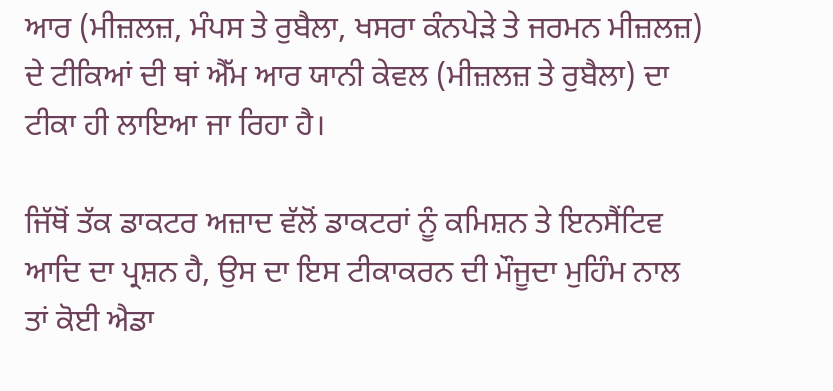ਆਰ (ਮੀਜ਼ਲਜ਼, ਮੰਪਸ ਤੇ ਰੁਬੈਲਾ, ਖਸਰਾ ਕੰਨਪੇੜੇ ਤੇ ਜਰਮਨ ਮੀਜ਼ਲਜ਼) ਦੇ ਟੀਕਿਆਂ ਦੀ ਥਾਂ ਐੱਮ ਆਰ ਯਾਨੀ ਕੇਵਲ (ਮੀਜ਼ਲਜ਼ ਤੇ ਰੁਬੈਲਾ) ਦਾ ਟੀਕਾ ਹੀ ਲਾਇਆ ਜਾ ਰਿਹਾ ਹੈ।

ਜਿੱਥੋਂ ਤੱਕ ਡਾਕਟਰ ਅਜ਼ਾਦ ਵੱਲੋਂ ਡਾਕਟਰਾਂ ਨੂੰ ਕਮਿਸ਼ਨ ਤੇ ਇਨਸੈਂਟਿਵ ਆਦਿ ਦਾ ਪ੍ਰਸ਼ਨ ਹੈ, ਉਸ ਦਾ ਇਸ ਟੀਕਾਕਰਨ ਦੀ ਮੌਜੂਦਾ ਮੁਹਿੰਮ ਨਾਲ ਤਾਂ ਕੋਈ ਐਡਾ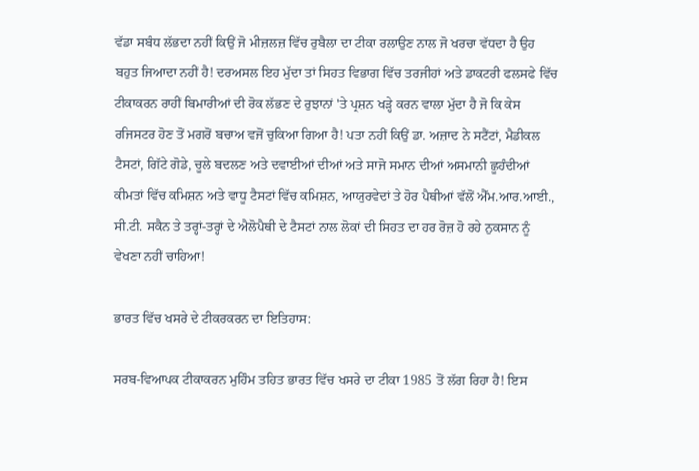ਵੱਡਾ ਸਬੰਧ ਲੱਭਦਾ ਨਹੀਂ ਕਿਉਂ ਜੋ ਮੀਜ਼ਲਜ਼ ਵਿੱਚ ਰੁਬੈਲਾ ਦਾ ਟੀਕਾ ਰਲਾਉਣ ਨਾਲ ਜੋ ਖਰਚਾ ਵੱਧਦਾ ਹੈ ਉਹ ਬਹੁਤ ਜਿਆਦਾ ਨਹੀਂ ਹੈ! ਦਰਅਸਲ ਇਹ ਮੁੱਦਾ ਤਾਂ ਸਿਹਤ ਵਿਭਾਗ ਵਿੱਚ ਤਰਜੀਹਾਂ ਅਤੇ ਡਾਕਟਰੀ ਫਲਸਫੇ ਵਿੱਚ ਟੀਕਾਕਰਨ ਰਾਹੀਂ ਬਿਮਾਰੀਆਂ ਦੀ ਰੋਕ ਲੱਭਣ ਦੇ ਰੁਝਾਨਾਂ 'ਤੇ ਪ੍ਰਸ਼ਨ ਖੜ੍ਹੇ ਕਰਨ ਵਾਲਾ ਮੁੱਦਾ ਹੈ ਜੋ ਕਿ ਕੇਸ ਰਜਿਸਟਰ ਹੋਣ ਤੋਂ ਮਗਰੋਂ ਬਚਾਅ ਵਜੋਂ ਚੁਕਿਆ ਗਿਆ ਹੈ! ਪਤਾ ਨਹੀਂ ਕਿਉਂ ਡਾ. ਅਜ਼ਾਦ ਨੇ ਸਟੈਂਟਾਂ, ਮੈਡੀਕਲ ਟੈਸਟਾਂ, ਗਿੱਟੇ ਗੋਡੇ, ਚੂਲੇ ਬਦਲਣ ਅਤੇ ਦਵਾਈਆਂ ਦੀਆਂ ਅਤੇ ਸਾਜੋ ਸਮਾਨ ਦੀਆਂ ਅਸਮਾਨੀ ਛੂਹੰਦੀਆਂ ਕੀਮਤਾਂ ਵਿੱਚ ਕਮਿਸ਼ਨ ਅਤੇ ਵਾਧੂ ਟੈਸਟਾਂ ਵਿੱਚ ਕਮਿਸ਼ਨ, ਆਯੁਰਵੇਦਾਂ ਤੇ ਹੋਰ ਪੈਥੀਆਂ ਵੱਲੋਂ ਐੱਮ.ਆਰ.ਆਈ., ਸੀ.ਟੀ. ਸਕੈਨ ਤੇ ਤਰ੍ਹਾਂ-ਤਰ੍ਹਾਂ ਦੇ ਐਲੋਪੈਥੀ ਦੇ ਟੈਸਟਾਂ ਨਾਲ ਲੋਕਾਂ ਦੀ ਸਿਹਤ ਦਾ ਹਰ ਰੋਜ਼ ਹੋ ਰਹੇ ਨੁਕਸਾਨ ਨੂੰ ਵੇਖਣਾ ਨਹੀਂ ਚਾਹਿਆ!

ਭਾਰਤ ਵਿੱਚ ਖਸਰੇ ਦੇ ਟੀਕਰਕਰਨ ਦਾ ਇਤਿਹਾਸ:

ਸਰਬ-ਵਿਆਪਕ ਟੀਕਾਕਰਨ ਮੁਹਿੰਮ ਤਹਿਤ ਭਾਰਤ ਵਿੱਚ ਖਸਰੇ ਦਾ ਟੀਕਾ 1985 ਤੋਂ ਲੱਗ ਰਿਹਾ ਹੈ! ਇਸ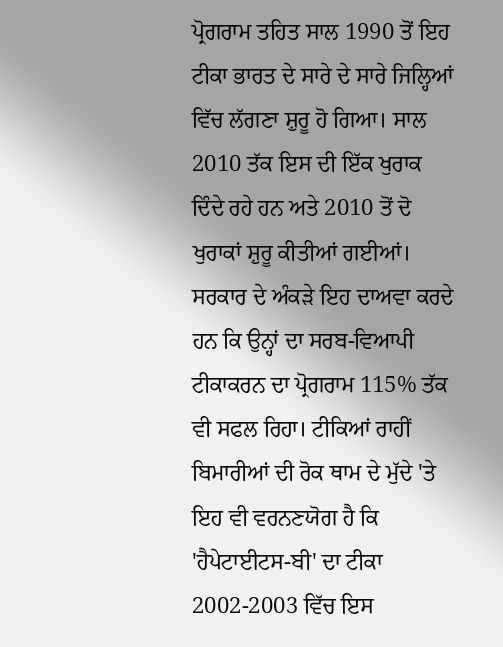ਪ੍ਰੋਗਰਾਮ ਤਹਿਤ ਸਾਲ 1990 ਤੋਂ ਇਹ ਟੀਕਾ ਭਾਰਤ ਦੇ ਸਾਰੇ ਦੇ ਸਾਰੇ ਜਿਲ੍ਹਿਆਂ ਵਿੱਚ ਲੱਗਣਾ ਸ਼ੁਰੂ ਹੋ ਗਿਆ। ਸਾਲ 2010 ਤੱਕ ਇਸ ਦੀ ਇੱਕ ਖੁਰਾਕ ਦਿੰਦੇ ਰਹੇ ਹਨ ਅਤੇ 2010 ਤੋਂ ਦੋ ਖੁਰਾਕਾਂ ਸ਼ੁਰੂ ਕੀਤੀਆਂ ਗਈਆਂ। ਸਰਕਾਰ ਦੇ ਅੰਕੜੇ ਇਹ ਦਾਅਵਾ ਕਰਦੇ ਹਨ ਕਿ ਉਨ੍ਹਾਂ ਦਾ ਸਰਬ-ਵਿਆਪੀ ਟੀਕਾਕਰਨ ਦਾ ਪ੍ਰੋਗਰਾਮ 115% ਤੱਕ ਵੀ ਸਫਲ ਰਿਹਾ। ਟੀਕਿਆਂ ਰਾਹੀਂ ਬਿਮਾਰੀਆਂ ਦੀ ਰੋਕ ਥਾਮ ਦੇ ਮੁੱਦੇ 'ਤੇ ਇਹ ਵੀ ਵਰਨਣਯੋਗ ਹੈ ਕਿ 'ਹੈਪੇਟਾਈਟਸ-ਬੀ' ਦਾ ਟੀਕਾ 2002-2003 ਵਿੱਚ ਇਸ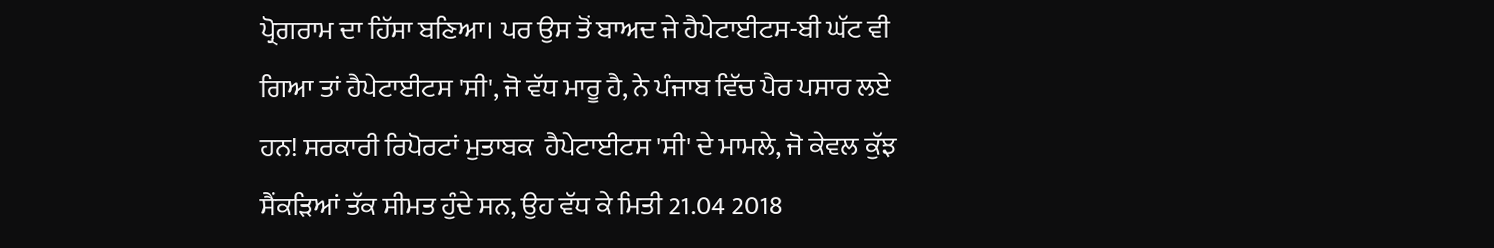ਪ੍ਰੋਗਰਾਮ ਦਾ ਹਿੱਸਾ ਬਣਿਆ। ਪਰ ਉਸ ਤੋਂ ਬਾਅਦ ਜੇ ਹੈਪੇਟਾਈਟਸ-ਬੀ ਘੱਟ ਵੀ ਗਿਆ ਤਾਂ ਹੈਪੇਟਾਈਟਸ 'ਸੀ', ਜੋ ਵੱਧ ਮਾਰੂ ਹੈ, ਨੇ ਪੰਜਾਬ ਵਿੱਚ ਪੈਰ ਪਸਾਰ ਲਏ ਹਨ! ਸਰਕਾਰੀ ਰਿਪੋਰਟਾਂ ਮੁਤਾਬਕ  ਹੈਪੇਟਾਈਟਸ 'ਸੀ' ਦੇ ਮਾਮਲੇ, ਜੋ ਕੇਵਲ ਕੁੱਝ ਸੈਂਕੜਿਆਂ ਤੱਕ ਸੀਮਤ ਹੁੰਦੇ ਸਨ, ਉਹ ਵੱਧ ਕੇ ਮਿਤੀ 21.04 2018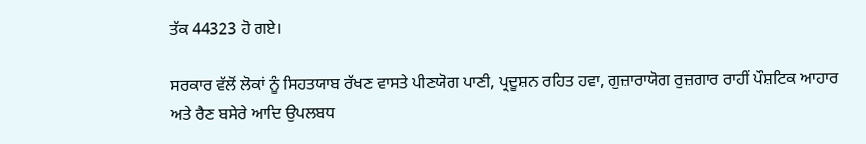ਤੱਕ 44323 ਹੋ ਗਏ।

ਸਰਕਾਰ ਵੱਲੋਂ ਲੋਕਾਂ ਨੂੰ ਸਿਹਤਯਾਬ ਰੱਖਣ ਵਾਸਤੇ ਪੀਣਯੋਗ ਪਾਣੀ, ਪ੍ਰਦੂਸ਼ਨ ਰਹਿਤ ਹਵਾ, ਗੁਜ਼ਾਰਾਯੋਗ ਰੁਜ਼ਗਾਰ ਰਾਹੀਂ ਪੌਸ਼ਟਿਕ ਆਹਾਰ ਅਤੇ ਰੈਣ ਬਸੇਰੇ ਆਦਿ ਉਪਲਬਧ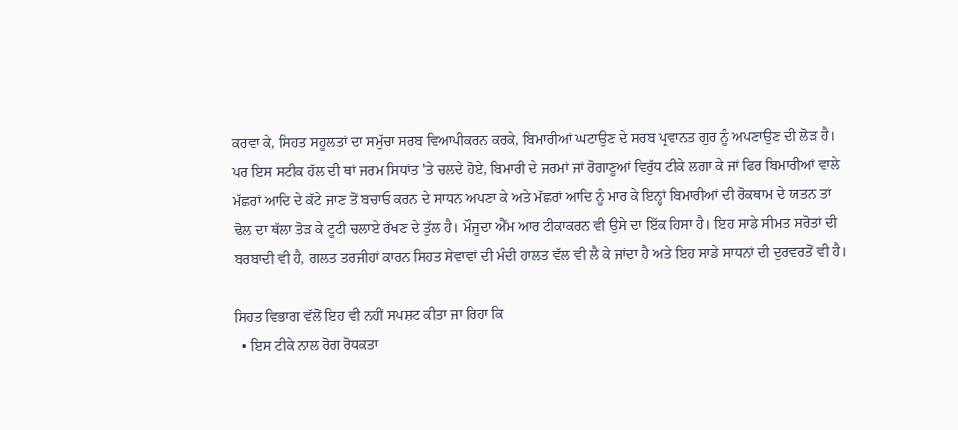ਕਰਵਾ ਕੇ, ਸਿਹਤ ਸਹੂਲਤਾਂ ਦਾ ਸਮੁੱਚਾ ਸਰਬ ਵਿਆਪੀਕਰਨ ਕਰਕੇ, ਬਿਮਾਰੀਆਂ ਘਟਾਉਣ ਦੇ ਸਰਬ ਪ੍ਰਵਾਨਤ ਗੁਰ ਨੂੰ ਅਪਣਾਉਣ ਦੀ ਲੋੜ ਹੈ। ਪਰ ਇਸ ਸਟੀਕ ਹੱਲ ਦੀ ਥਾਂ ਜਰਮ ਸਿਧਾਂਤ 'ਤੇ ਚਲਦੇ ਹੋਏ, ਬਿਮਾਰੀ ਦੇ ਜਰਮਾਂ ਜਾਂ ਰੋਗਾਣੂਆਂ ਵਿਰੁੱਧ ਟੀਕੇ ਲਗਾ ਕੇ ਜਾਂ ਫਿਰ ਬਿਮਾਰੀਆਂ ਵਾਲੇ ਮੱਛਰਾਂ ਆਦਿ ਦੇ ਕੱਟੇ ਜਾਣ ਤੋਂ ਬਚਾਓ ਕਰਨ ਦੇ ਸਾਧਨ ਅਪਣਾ ਕੇ ਅਤੇ ਮੱਛਰਾਂ ਆਦਿ ਨੂੰ ਮਾਰ ਕੇ ਇਨ੍ਹਾਂ ਬਿਮਾਰੀਆਂ ਦੀ ਰੋਕਥਾਮ ਦੇ ਯਤਨ ਤਾਂ ਢੋਲ ਦਾ ਥੱਲਾ ਤੋੜ ਕੇ ਟੂਟੀ ਚਲਾਏ ਰੱਖਣ ਦੇ ਤੁੱਲ ਹੈ। ਮੌਜੂਦਾ ਐੱਮ ਆਰ ਟੀਕਾਕਰਨ ਵੀ ਉਸੇ ਦਾ ਇੱਕ ਹਿਸਾ ਹੈ। ਇਹ ਸਾਡੇ ਸੀਮਤ ਸਰੋਤਾਂ ਦੀ ਬਰਬਾਦੀ ਵੀ ਹੈ, ਗਲਤ ਤਰਜੀਹਾਂ ਕਾਰਨ ਸਿਹਤ ਸੇਵਾਵਾਂ ਦੀ ਮੰਦੀ ਹਾਲਤ ਵੱਲ ਵੀ ਲੈ ਕੇ ਜਾਂਦਾ ਹੈ ਅਤੇ ਇਹ ਸਾਡੇ ਸਾਧਨਾਂ ਦੀ ਦੁਰਵਰਤੋਂ ਵੀ ਹੈ।

ਸਿਹਤ ਵਿਭਾਗ ਵੱਲੋਂ ਇਹ ਵੀ ਨਹੀਂ ਸਪਸ਼ਟ ਕੀਤਾ ਜਾ ਰਿਹਾ ਕਿ
  • ਇਸ ਟੀਕੇ ਨਾਲ ਰੋਗ ਰੋਧਕਤਾ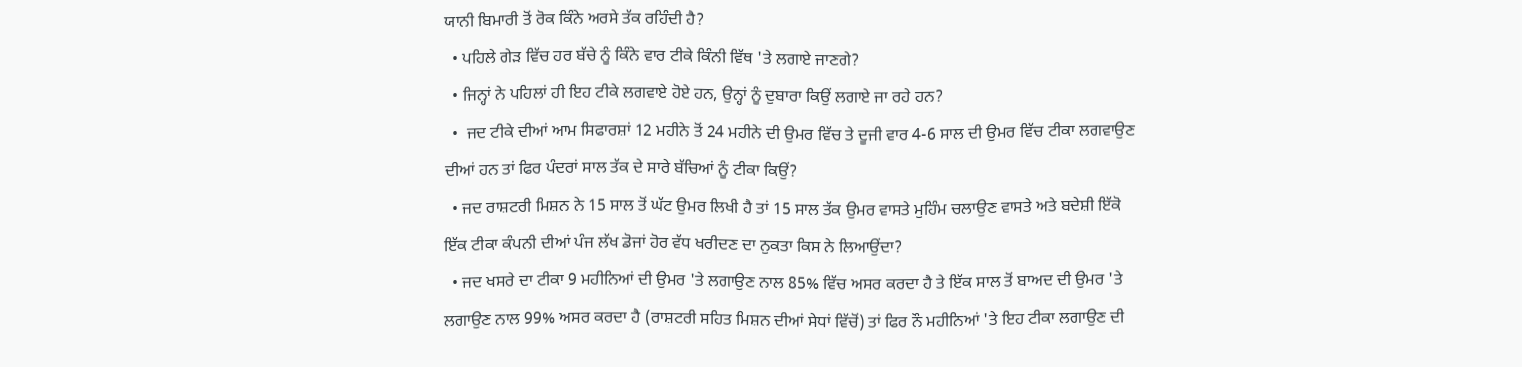ਯਾਨੀ ਬਿਮਾਰੀ ਤੋਂ ਰੋਕ ਕਿੰਨੇ ਅਰਸੇ ਤੱਕ ਰਹਿੰਦੀ ਹੈ?
  • ਪਹਿਲੇ ਗੇੜ ਵਿੱਚ ਹਰ ਬੱਚੇ ਨੂੰ ਕਿੰਨੇ ਵਾਰ ਟੀਕੇ ਕਿੰਨੀ ਵਿੱਥ 'ਤੇ ਲਗਾਏ ਜਾਣਗੇ?
  • ਜਿਨ੍ਹਾਂ ਨੇ ਪਹਿਲਾਂ ਹੀ ਇਹ ਟੀਕੇ ਲਗਵਾਏ ਹੋਏ ਹਨ, ਉਨ੍ਹਾਂ ਨੂੰ ਦੁਬਾਰਾ ਕਿਉਂ ਲਗਾਏ ਜਾ ਰਹੇ ਹਨ?
  •  ਜਦ ਟੀਕੇ ਦੀਆਂ ਆਮ ਸਿਫਾਰਸ਼ਾਂ 12 ਮਹੀਨੇ ਤੋਂ 24 ਮਹੀਨੇ ਦੀ ਉਮਰ ਵਿੱਚ ਤੇ ਦੂਜੀ ਵਾਰ 4-6 ਸਾਲ ਦੀ ਉਮਰ ਵਿੱਚ ਟੀਕਾ ਲਗਵਾਉਣ ਦੀਆਂ ਹਨ ਤਾਂ ਫਿਰ ਪੰਦਰਾਂ ਸਾਲ ਤੱਕ ਦੇ ਸਾਰੇ ਬੱਚਿਆਂ ਨੂੰ ਟੀਕਾ ਕਿਉਂ?
  • ਜਦ ਰਾਸ਼ਟਰੀ ਮਿਸ਼ਨ ਨੇ 15 ਸਾਲ ਤੋਂ ਘੱਟ ਉਮਰ ਲਿਖੀ ਹੈ ਤਾਂ 15 ਸਾਲ ਤੱਕ ਉਮਰ ਵਾਸਤੇ ਮੁਹਿੰਮ ਚਲਾਉਣ ਵਾਸਤੇ ਅਤੇ ਬਦੇਸ਼ੀ ਇੱਕੋ ਇੱਕ ਟੀਕਾ ਕੰਪਨੀ ਦੀਆਂ ਪੰਜ ਲੱਖ ਡੋਜਾਂ ਹੋਰ ਵੱਧ ਖਰੀਦਣ ਦਾ ਨੁਕਤਾ ਕਿਸ ਨੇ ਲਿਆਉਂਦਾ?
  • ਜਦ ਖਸਰੇ ਦਾ ਟੀਕਾ 9 ਮਹੀਨਿਆਂ ਦੀ ਉਮਰ 'ਤੇ ਲਗਾਉਣ ਨਾਲ 85% ਵਿੱਚ ਅਸਰ ਕਰਦਾ ਹੈ ਤੇ ਇੱਕ ਸਾਲ ਤੋਂ ਬਾਅਦ ਦੀ ਉਮਰ 'ਤੇ ਲਗਾਉਣ ਨਾਲ 99% ਅਸਰ ਕਰਦਾ ਹੈ (ਰਾਸ਼ਟਰੀ ਸਹਿਤ ਮਿਸ਼ਨ ਦੀਆਂ ਸੇਧਾਂ ਵਿੱਚੋਂ) ਤਾਂ ਫਿਰ ਨੌ ਮਹੀਨਿਆਂ 'ਤੇ ਇਹ ਟੀਕਾ ਲਗਾਉਣ ਦੀ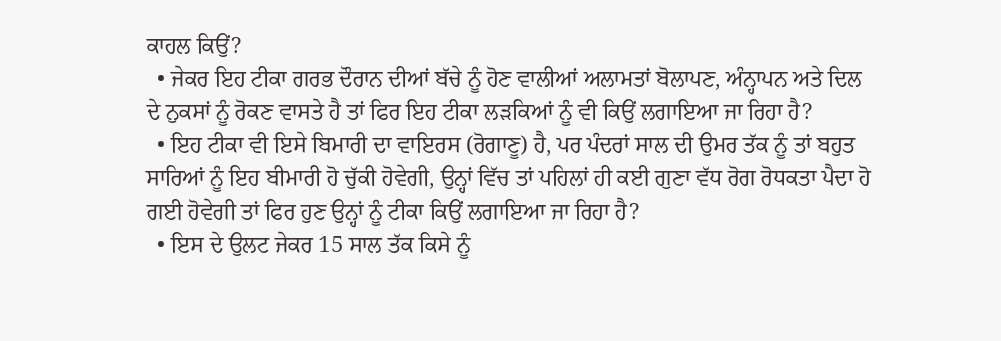ਕਾਹਲ ਕਿਉਂ?
  • ਜੇਕਰ ਇਹ ਟੀਕਾ ਗਰਭ ਦੌਰਾਨ ਦੀਆਂ ਬੱਚੇ ਨੂੰ ਹੋਣ ਵਾਲੀਆਂ ਅਲਾਮਤਾਂ ਬੋਲਾਪਣ, ਅੰਨ੍ਹਾਪਨ ਅਤੇ ਦਿਲ ਦੇ ਨੁਕਸਾਂ ਨੂੰ ਰੋਕਣ ਵਾਸਤੇ ਹੈ ਤਾਂ ਫਿਰ ਇਹ ਟੀਕਾ ਲੜਕਿਆਂ ਨੂੰ ਵੀ ਕਿਉਂ ਲਗਾਇਆ ਜਾ ਰਿਹਾ ਹੈ?
  • ਇਹ ਟੀਕਾ ਵੀ ਇਸੇ ਬਿਮਾਰੀ ਦਾ ਵਾਇਰਸ (ਰੋਗਾਣੂ) ਹੈ, ਪਰ ਪੰਦਰਾਂ ਸਾਲ ਦੀ ਉਮਰ ਤੱਕ ਨੂੰ ਤਾਂ ਬਹੁਤ ਸਾਰਿਆਂ ਨੂੰ ਇਹ ਬੀਮਾਰੀ ਹੋ ਚੁੱਕੀ ਹੋਵੇਗੀ, ਉਨ੍ਹਾਂ ਵਿੱਚ ਤਾਂ ਪਹਿਲਾਂ ਹੀ ਕਈ ਗੁਣਾ ਵੱਧ ਰੋਗ ਰੋਧਕਤਾ ਪੈਦਾ ਹੋ ਗਈ ਹੋਵੇਗੀ ਤਾਂ ਫਿਰ ਹੁਣ ਉਨ੍ਹਾਂ ਨੂੰ ਟੀਕਾ ਕਿਉਂ ਲਗਾਇਆ ਜਾ ਰਿਹਾ ਹੈ?
  • ਇਸ ਦੇ ਉਲਟ ਜੇਕਰ 15 ਸਾਲ ਤੱਕ ਕਿਸੇ ਨੂੰ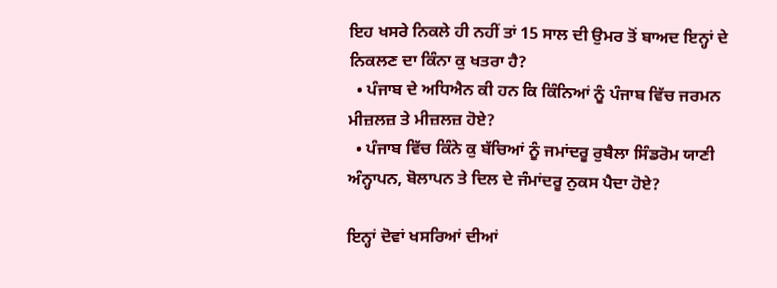ਇਹ ਖਸਰੇ ਨਿਕਲੇ ਹੀ ਨਹੀਂ ਤਾਂ 15 ਸਾਲ ਦੀ ਉਮਰ ਤੋਂ ਬਾਅਦ ਇਨ੍ਹਾਂ ਦੇ ਨਿਕਲਣ ਦਾ ਕਿੰਨਾ ਕੁ ਖਤਰਾ ਹੈ?
  • ਪੰਜਾਬ ਦੇ ਅਧਿਐਨ ਕੀ ਹਨ ਕਿ ਕਿੰਨਿਆਂ ਨੂੰ ਪੰਜਾਬ ਵਿੱਚ ਜਰਮਨ ਮੀਜ਼ਲਜ਼ ਤੇ ਮੀਜ਼ਲਜ਼ ਹੋਏ?
  • ਪੰਜਾਬ ਵਿੱਚ ਕਿੰਨੇ ਕੁ ਬੱਚਿਆਂ ਨੂੰ ਜਮਾਂਦਰੂ ਰੁਬੈਲਾ ਸਿੰਡਰੋਮ ਯਾਣੀ ਅੰਨ੍ਹਾਪਨ, ਬੋਲਾਪਨ ਤੇ ਦਿਲ ਦੇ ਜੰਮਾਂਦਰੂ ਨੁਕਸ ਪੈਦਾ ਹੋਏ?

ਇਨ੍ਹਾਂ ਦੋਵਾਂ ਖਸਰਿਆਂ ਦੀਆਂ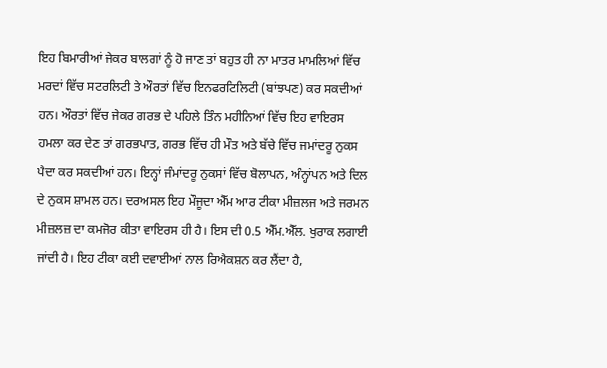ਇਹ ਬਿਮਾਰੀਆਂ ਜੇਕਰ ਬਾਲਗਾਂ ਨੂੰ ਹੋ ਜਾਣ ਤਾਂ ਬਹੁਤ ਹੀ ਨਾ ਮਾਤਰ ਮਾਮਲਿਆਂ ਵਿੱਚ ਮਰਦਾਂ ਵਿੱਚ ਸਟਰਲਿਟੀ ਤੇ ਔਰਤਾਂ ਵਿੱਚ ਇਨਫਰਟਿਲਿਟੀ (ਬਾਂਝਪਣ) ਕਰ ਸਕਦੀਆਂ ਹਨ। ਔਰਤਾਂ ਵਿੱਚ ਜੇਕਰ ਗਰਭ ਦੇ ਪਹਿਲੇ ਤਿੰਨ ਮਹੀਨਿਆਂ ਵਿੱਚ ਇਹ ਵਾਇਰਸ ਹਮਲਾ ਕਰ ਦੇਣ ਤਾਂ ਗਰਭਪਾਤ, ਗਰਭ ਵਿੱਚ ਹੀ ਮੌਤ ਅਤੇ ਬੱਚੇ ਵਿੱਚ ਜਮਾਂਦਰੂ ਨੁਕਸ ਪੈਦਾ ਕਰ ਸਕਦੀਆਂ ਹਨ। ਇਨ੍ਹਾਂ ਜੰਮਾਂਦਰੂ ਨੁਕਸਾਂ ਵਿੱਚ ਬੋਲਾਪਨ, ਅੰਨ੍ਹਾਂਪਨ ਅਤੇ ਦਿਲ ਦੇ ਨੁਕਸ ਸ਼ਾਮਲ ਹਨ। ਦਰਅਸਲ ਇਹ ਮੌਜੂਦਾ ਐੱਮ ਆਰ ਟੀਕਾ ਮੀਜ਼ਲਜ ਅਤੇ ਜਰਮਨ ਮੀਜ਼ਲਜ਼ ਦਾ ਕਮਜੋਰ ਕੀਤਾ ਵਾਇਰਸ ਹੀ ਹੈ। ਇਸ ਦੀ 0.5 ਐੱਮ.ਐੱਲ. ਖੁਰਾਕ ਲਗਾਈ ਜਾਂਦੀ ਹੈ। ਇਹ ਟੀਕਾ ਕਈ ਦਵਾਈਆਂ ਨਾਲ ਰਿਐਕਸ਼ਨ ਕਰ ਲੈਂਦਾ ਹੈ,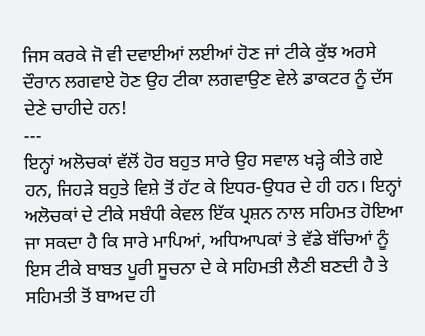ਜਿਸ ਕਰਕੇ ਜੋ ਵੀ ਦਵਾਈਆਂ ਲਈਆਂ ਹੋਣ ਜਾਂ ਟੀਕੇ ਕੁੱਝ ਅਰਸੇ ਦੌਰਾਨ ਲਗਵਾਏ ਹੋਣ ਉਹ ਟੀਕਾ ਲਗਵਾਉਣ ਵੇਲੇ ਡਾਕਟਰ ਨੂੰ ਦੱਸ ਦੇਣੇ ਚਾਹੀਦੇ ਹਨ!
---
ਇਨ੍ਹਾਂ ਅਲੋਚਕਾਂ ਵੱਲੋਂ ਹੋਰ ਬਹੁਤ ਸਾਰੇ ਉਹ ਸਵਾਲ ਖੜ੍ਹੇ ਕੀਤੇ ਗਏ ਹਨ, ਜਿਹੜੇ ਬਹੁਤੇ ਵਿਸ਼ੇ ਤੋਂ ਹੱਟ ਕੇ ਇਧਰ-ਉਧਰ ਦੇ ਹੀ ਹਨ। ਇਨ੍ਹਾਂ ਅਲੋਚਕਾਂ ਦੇ ਟੀਕੇ ਸਬੰਧੀ ਕੇਵਲ ਇੱਕ ਪ੍ਰਸ਼ਨ ਨਾਲ ਸਹਿਮਤ ਹੋਇਆ ਜਾ ਸਕਦਾ ਹੈ ਕਿ ਸਾਰੇ ਮਾਪਿਆਂ, ਅਧਿਆਪਕਾਂ ਤੇ ਵੱਡੇ ਬੱਚਿਆਂ ਨੂੰ ਇਸ ਟੀਕੇ ਬਾਬਤ ਪੂਰੀ ਸੂਚਨਾ ਦੇ ਕੇ ਸਹਿਮਤੀ ਲੈਣੀ ਬਣਦੀ ਹੈ ਤੇ ਸਹਿਮਤੀ ਤੋਂ ਬਾਅਦ ਹੀ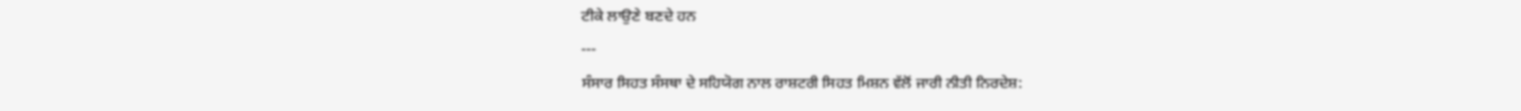ਟੀਕੇ ਲਾਉਣੇ ਬਣਦੇ ਹਨ
---
ਸੰਸਾਰ ਸਿਹਤ ਸੰਸਥਾ ਦੇ ਸਹਿਯੋਗ ਨਾਲ ਰਾਸ਼ਟਰੀ ਸਿਹਤ ਮਿਸ਼ਨ ਵੱਲੋਂ ਜਾਰੀ ਨੀਤੀ ਨਿਰਦੇਸ਼: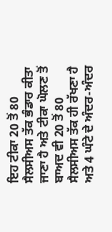ਇਹ ਟੀਕਾ 20 ਤੋਂ 80 ਸੈਲਸੀਅਸ ਤੱਕ ਭੰਡਾਰ ਕੀਤਾ ਜਾਣਾ ਹੈ ਅਤੇ ਟੀਕਾ ਘੋਲਣ ਤੋਂ ਬਾਅਦ ਵੀ 20 ਤੋਂ 80 ਸੈਲਸੀਅਸ ਤੱਕ ਹੀ ਰੱਖਣਾ ਹੈ ਅਤੇ 4 ਘੰਟੇ ਦੇ ਅੰਦਰ-ਅੰਦਰ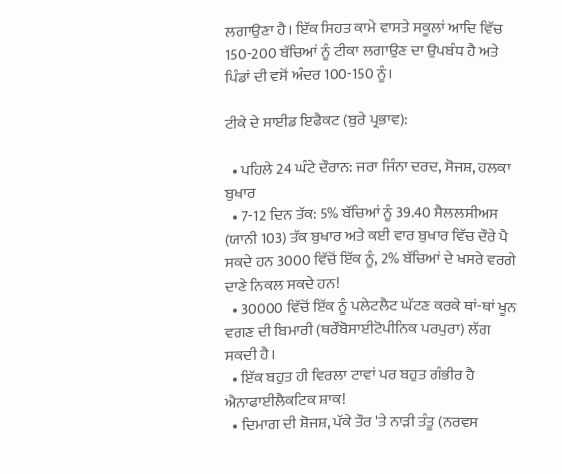ਲਗਾਉਣਾ ਹੈ। ਇੱਕ ਸਿਹਤ ਕਾਮੇ ਵਾਸਤੇ ਸਕੂਲਾਂ ਆਦਿ ਵਿੱਚ 150-200 ਬੱਚਿਆਂ ਨੂੰ ਟੀਕਾ ਲਗਾਉਣ ਦਾ ਉਪਬੰਧ ਹੈ ਅਤੇ ਪਿੰਡਾਂ ਦੀ ਵਸੋਂ ਅੰਦਰ 100-150 ਨੂੰ।

ਟੀਕੇ ਦੇ ਸਾਈਡ ਇਫੈਕਟ (ਬੁਰੇ ਪ੍ਰਭਾਵ):

  • ਪਹਿਲੇ 24 ਘੰਟੇ ਦੌਰਾਨ: ਜਰਾ ਜਿੰਨਾ ਦਰਦ, ਸੋਜਸ਼, ਹਲਕਾ ਬੁਖਾਰ
  • 7-12 ਦਿਨ ਤੱਕ: 5% ਬੱਚਿਆਂ ਨੂੰ 39.40 ਸੈਲਲਸੀਅਸ (ਯਾਨੀ 103) ਤੱਕ ਬੁਖਾਰ ਅਤੇ ਕਈ ਵਾਰ ਬੁਖਾਰ ਵਿੱਚ ਦੌਰੇ ਪੈ ਸਕਦੇ ਹਨ 3000 ਵਿੱਚੋਂ ਇੱਕ ਨੂੰ, 2% ਬੱਚਿਆਂ ਦੇ ਖਸਰੇ ਵਰਗੇ ਦਾਣੇ ਨਿਕਲ ਸਕਦੇ ਹਨ!
  • 30000 ਵਿੱਚੋਂ ਇੱਕ ਨੂੰ ਪਲੇਟਲੈਟ ਘੱਟਣ ਕਰਕੇ ਥਾਂ-ਥਾਂ ਖੂਨ ਵਗਣ ਦੀ ਬਿਮਾਰੀ (ਥਰੌਂਬੋਸਾਈਟੋਪੀਨਿਕ ਪਰਪੁਰਾ) ਲੱਗ ਸਕਦੀ ਹੈ।
  • ਇੱਕ ਬਹੁਤ ਹੀ ਵਿਰਲਾ ਟਾਵਾਂ ਪਰ ਬਹੁਤ ਗੰਭੀਰ ਹੈ ਐਨਾਫਾਈਲੈਕਟਿਕ ਸ਼ਾਕ!
  • ਦਿਮਾਗ ਦੀ ਸ਼ੋਜਸ਼, ਪੱਕੇ ਤੌਰ 'ਤੇ ਨਾੜੀ ਤੰਤੂ (ਨਰਵਸ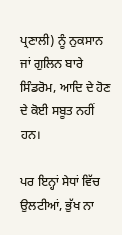ਪ੍ਰਣਾਲੀ) ਨੂੰ ਨੁਕਸਾਨ ਜਾਂ ਗੁਲਿਨ ਬਾਰੇ ਸਿੰਡਰੋਮ, ਆਦਿ ਦੇ ਹੋਣ ਦੇ ਕੋਈ ਸਬੂਤ ਨਹੀਂ ਹਨ।

ਪਰ ਇਨ੍ਹਾਂ ਸੇਧਾਂ ਵਿੱਚ ਉਲਟੀਆਂ, ਭੁੱਖ ਨਾ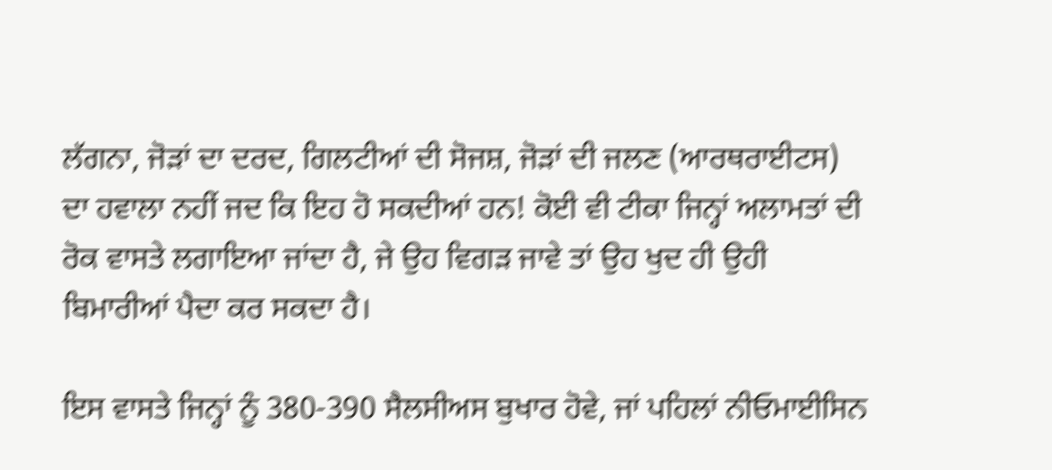ਲੱਗਨਾ, ਜੋੜਾਂ ਦਾ ਦਰਦ, ਗਿਲਟੀਆਂ ਦੀ ਸੋਜਸ਼, ਜੋੜਾਂ ਦੀ ਜਲਣ (ਆਰਥਰਾਈਟਸ) ਦਾ ਹਵਾਲਾ ਨਹੀਂ ਜਦ ਕਿ ਇਹ ਹੋ ਸਕਦੀਆਂ ਹਨ! ਕੋਈ ਵੀ ਟੀਕਾ ਜਿਨ੍ਹਾਂ ਅਲਾਮਤਾਂ ਦੀ ਰੋਕ ਵਾਸਤੇ ਲਗਾਇਆ ਜਾਂਦਾ ਹੈ, ਜੇ ਉਹ ਵਿਗੜ ਜਾਵੇ ਤਾਂ ਉਹ ਖੁਦ ਹੀ ਉਹੀ ਬਿਮਾਰੀਆਂ ਪੈਦਾ ਕਰ ਸਕਦਾ ਹੈ।

ਇਸ ਵਾਸਤੇ ਜਿਨ੍ਹਾਂ ਨੂੰ 380-390 ਸੈਲਸੀਅਸ ਬੁਖਾਰ ਹੋਵੇ, ਜਾਂ ਪਹਿਲਾਂ ਨੀਓਮਾਈਸਿਨ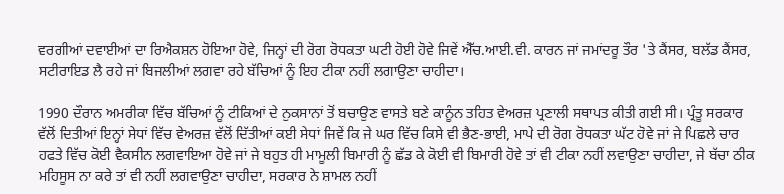ਵਰਗੀਆਂ ਦਵਾਈਆਂ ਦਾ ਰਿਐਕਸ਼ਨ ਹੋਇਆ ਹੋਵੇ, ਜਿਨ੍ਹਾਂ ਦੀ ਰੋਗ ਰੋਧਕਤਾ ਘਟੀ ਹੋਈ ਹੋਵੇ ਜਿਵੇਂ ਐੱਚ.ਆਈ.ਵੀ. ਕਾਰਨ ਜਾਂ ਜਮਾਂਦਰੂ ਤੌਰ 'ਤੇ ਕੈਂਸਰ, ਬਲੱਡ ਕੈਂਸਰ, ਸਟੀਰਾਇਡ ਲੈ ਰਹੇ ਜਾਂ ਬਿਜਲੀਆਂ ਲਗਵਾ ਰਹੇ ਬੱਚਿਆਂ ਨੂੰ ਇਹ ਟੀਕਾ ਨਹੀਂ ਲਗਾਉਣਾ ਚਾਹੀਦਾ।

1990 ਦੌਰਾਨ ਅਮਰੀਕਾ ਵਿੱਚ ਬੱਚਿਆਂ ਨੂੰ ਟੀਕਿਆਂ ਦੇ ਨੁਕਸਾਨਾਂ ਤੋਂ ਬਚਾਉਣ ਵਾਸਤੇ ਬਣੇ ਕਾਨੂੰਨ ਤਹਿਤ ਵੇਅਰਜ਼ ਪ੍ਰਣਾਲੀ ਸਥਾਪਤ ਕੀਤੀ ਗਈ ਸੀ। ਪ੍ਰੰਤੂ ਸਰਕਾਰ ਵੱਲੋਂ ਦਿਤੀਆਂ ਇਨ੍ਹਾਂ ਸੇਧਾਂ ਵਿੱਚ ਵੇਅਰਜ਼ ਵੱਲੋਂ ਦਿੱਤੀਆਂ ਕਈ ਸੇਧਾਂ ਜਿਵੇਂ ਕਿ ਜੇ ਘਰ ਵਿੱਚ ਕਿਸੇ ਵੀ ਭੈਣ-ਭਾਈ, ਮਾਪੇ ਦੀ ਰੋਗ ਰੋਧਕਤਾ ਘੱਟ ਹੋਵੇ ਜਾਂ ਜੇ ਪਿਛਲੇ ਚਾਰ ਹਫਤੇ ਵਿੱਚ ਕੋਈ ਵੈਕਸੀਨ ਲਗਵਾਇਆ ਹੋਵੇ ਜਾਂ ਜੇ ਬਹੁਤ ਹੀ ਮਾਮੂਲੀ ਬਿਮਾਰੀ ਨੂੰ ਛੱਡ ਕੇ ਕੋਈ ਵੀ ਬਿਮਾਰੀ ਹੋਵੇ ਤਾਂ ਵੀ ਟੀਕਾ ਨਹੀਂ ਲਵਾਉਣਾ ਚਾਹੀਦਾ, ਜੇ ਬੱਚਾ ਠੀਕ ਮਹਿਸੂਸ ਨਾ ਕਰੇ ਤਾਂ ਵੀ ਨਹੀਂ ਲਗਵਾਉਣਾ ਚਾਹੀਦਾ, ਸਰਕਾਰ ਨੇ ਸ਼ਾਮਲ ਨਹੀਂ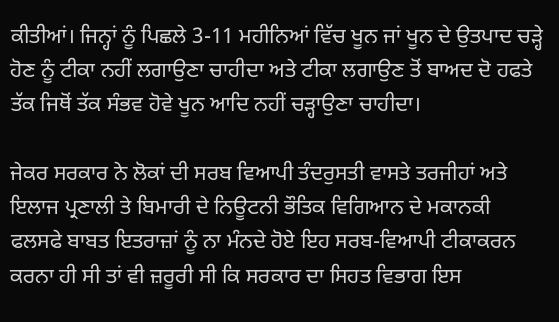ਕੀਤੀਆਂ। ਜਿਨ੍ਹਾਂ ਨੂੰ ਪਿਛਲੇ 3-11 ਮਹੀਨਿਆਂ ਵਿੱਚ ਖੂਨ ਜਾਂ ਖੂਨ ਦੇ ਉਤਪਾਦ ਚੜ੍ਹੇ ਹੋਣ ਨੂੰ ਟੀਕਾ ਨਹੀਂ ਲਗਾਉਣਾ ਚਾਹੀਦਾ ਅਤੇ ਟੀਕਾ ਲਗਾਉਣ ਤੋਂ ਬਾਅਦ ਦੋ ਹਫਤੇ ਤੱਕ ਜਿਥੋਂ ਤੱਕ ਸੰਭਵ ਹੋਵੇ ਖੂਨ ਆਦਿ ਨਹੀਂ ਚੜ੍ਹਾਉਣਾ ਚਾਹੀਦਾ।

ਜੇਕਰ ਸਰਕਾਰ ਨੇ ਲੋਕਾਂ ਦੀ ਸਰਬ ਵਿਆਪੀ ਤੰਦਰੁਸਤੀ ਵਾਸਤੇ ਤਰਜੀਹਾਂ ਅਤੇ ਇਲਾਜ ਪ੍ਰਣਾਲੀ ਤੇ ਬਿਮਾਰੀ ਦੇ ਨਿਊਟਨੀ ਭੌਤਿਕ ਵਿਗਿਆਨ ਦੇ ਮਕਾਨਕੀ ਫਲਸਫੇ ਬਾਬਤ ਇਤਰਾਜ਼ਾਂ ਨੂੰ ਨਾ ਮੰਨਦੇ ਹੋਏ ਇਹ ਸਰਬ-ਵਿਆਪੀ ਟੀਕਾਕਰਨ ਕਰਨਾ ਹੀ ਸੀ ਤਾਂ ਵੀ ਜ਼ਰੂਰੀ ਸੀ ਕਿ ਸਰਕਾਰ ਦਾ ਸਿਹਤ ਵਿਭਾਗ ਇਸ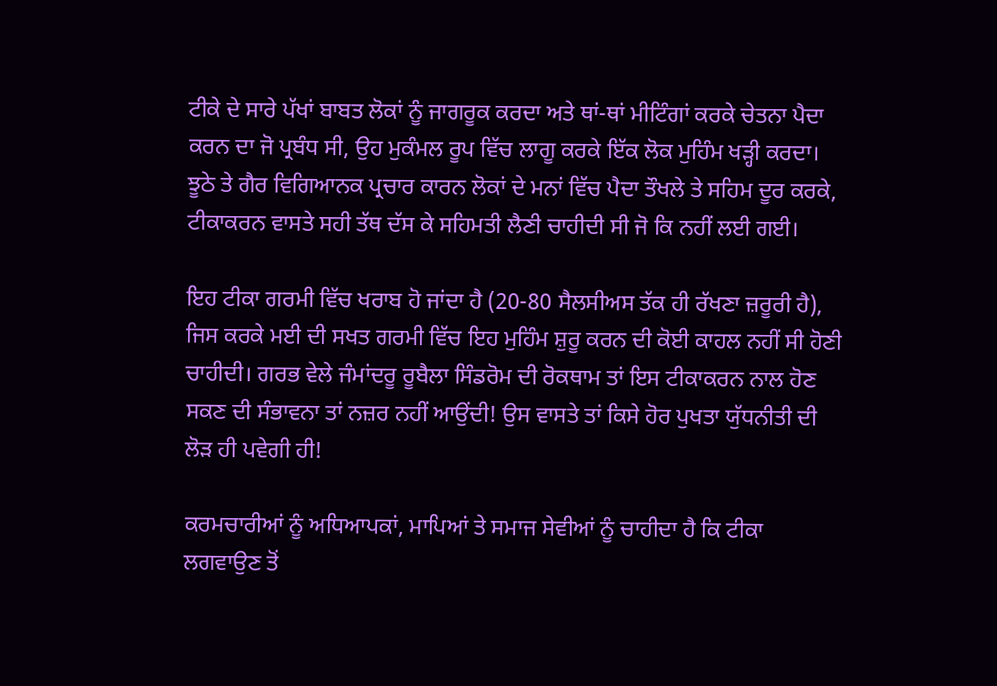ਟੀਕੇ ਦੇ ਸਾਰੇ ਪੱਖਾਂ ਬਾਬਤ ਲੋਕਾਂ ਨੂੰ ਜਾਗਰੂਕ ਕਰਦਾ ਅਤੇ ਥਾਂ-ਥਾਂ ਮੀਟਿੰਗਾਂ ਕਰਕੇ ਚੇਤਨਾ ਪੈਦਾ ਕਰਨ ਦਾ ਜੋ ਪ੍ਰਬੰਧ ਸੀ, ਉਹ ਮੁਕੰਮਲ ਰੂਪ ਵਿੱਚ ਲਾਗੂ ਕਰਕੇ ਇੱਕ ਲੋਕ ਮੁਹਿੰਮ ਖੜ੍ਹੀ ਕਰਦਾ। ਝੂਠੇ ਤੇ ਗੈਰ ਵਿਗਿਆਨਕ ਪ੍ਰਚਾਰ ਕਾਰਨ ਲੋਕਾਂ ਦੇ ਮਨਾਂ ਵਿੱਚ ਪੈਦਾ ਤੌਖਲੇ ਤੇ ਸਹਿਮ ਦੂਰ ਕਰਕੇ, ਟੀਕਾਕਰਨ ਵਾਸਤੇ ਸਹੀ ਤੱਥ ਦੱਸ ਕੇ ਸਹਿਮਤੀ ਲੈਣੀ ਚਾਹੀਦੀ ਸੀ ਜੋ ਕਿ ਨਹੀਂ ਲਈ ਗਈ।

ਇਹ ਟੀਕਾ ਗਰਮੀ ਵਿੱਚ ਖਰਾਬ ਹੋ ਜਾਂਦਾ ਹੈ (20-80 ਸੈਲਸੀਅਸ ਤੱਕ ਹੀ ਰੱਖਣਾ ਜ਼ਰੂਰੀ ਹੈ), ਜਿਸ ਕਰਕੇ ਮਈ ਦੀ ਸਖਤ ਗਰਮੀ ਵਿੱਚ ਇਹ ਮੁਹਿੰਮ ਸ਼ੁਰੂ ਕਰਨ ਦੀ ਕੋਈ ਕਾਹਲ ਨਹੀਂ ਸੀ ਹੋਣੀ ਚਾਹੀਦੀ। ਗਰਭ ਵੇਲੇ ਜੰਮਾਂਦਰੂ ਰੂਬੈਲਾ ਸਿੰਡਰੋਮ ਦੀ ਰੋਕਥਾਮ ਤਾਂ ਇਸ ਟੀਕਾਕਰਨ ਨਾਲ ਹੋਣ ਸਕਣ ਦੀ ਸੰਭਾਵਨਾ ਤਾਂ ਨਜ਼ਰ ਨਹੀਂ ਆਉਂਦੀ! ਉਸ ਵਾਸਤੇ ਤਾਂ ਕਿਸੇ ਹੋਰ ਪੁਖਤਾ ਯੁੱਧਨੀਤੀ ਦੀ ਲੋੜ ਹੀ ਪਵੇਗੀ ਹੀ!

ਕਰਮਚਾਰੀਆਂ ਨੂੰ ਅਧਿਆਪਕਾਂ, ਮਾਪਿਆਂ ਤੇ ਸਮਾਜ ਸੇਵੀਆਂ ਨੂੰ ਚਾਹੀਦਾ ਹੈ ਕਿ ਟੀਕਾ ਲਗਵਾਉਣ ਤੋਂ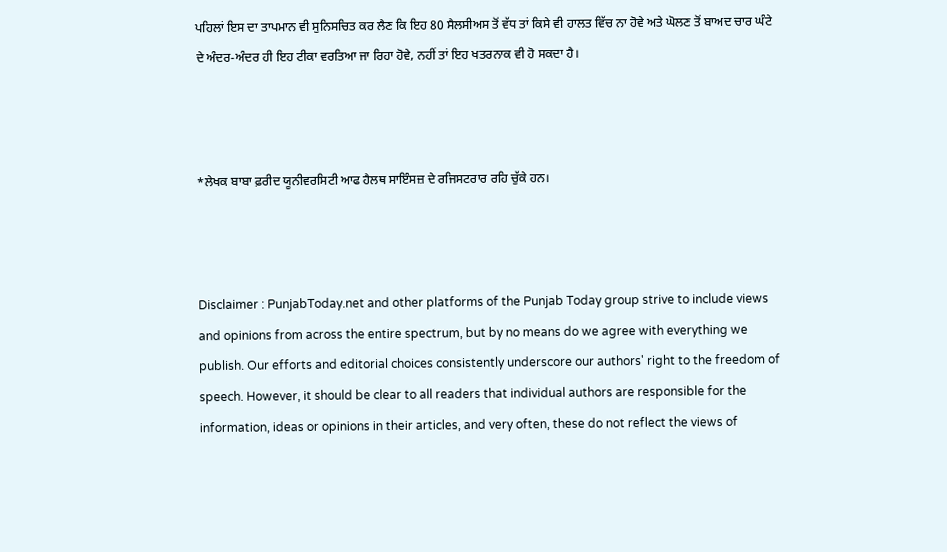ਪਹਿਲਾਂ ਇਸ ਦਾ ਤਾਪਮਾਨ ਵੀ ਸੁਨਿਸਚਿਤ ਕਰ ਲੈਣ ਕਿ ਇਹ 80 ਸੈਲਸੀਅਸ ਤੋਂ ਵੱਧ ਤਾਂ ਕਿਸੇ ਵੀ ਹਾਲਤ ਵਿੱਚ ਨਾ ਹੋਵੇ ਅਤੇ ਘੋਲਣ ਤੋਂ ਬਾਅਦ ਚਾਰ ਘੰਟੇ ਦੇ ਅੰਦਰ-ਅੰਦਰ ਹੀ ਇਹ ਟੀਕਾ ਵਰਤਿਆ ਜਾ ਰਿਹਾ ਹੋਵੇ, ਨਹੀਂ ਤਾਂ ਇਹ ਖਤਰਨਾਕ ਵੀ ਹੋ ਸਕਦਾ ਹੈ।



*ਲੇਖਕ ਬਾਬਾ ਫ਼ਰੀਦ ਯੂਨੀਵਰਸਿਟੀ ਆਫ ਹੈਲਥ ਸਾਇੰਸਜ਼ ਦੇ ਰਜਿਸਟਰਾਰ ਰਹਿ ਚੁੱਕੇ ਹਨ।



Disclaimer : PunjabToday.net and other platforms of the Punjab Today group strive to include views and opinions from across the entire spectrum, but by no means do we agree with everything we publish. Our efforts and editorial choices consistently underscore our authors' right to the freedom of speech. However, it should be clear to all readers that individual authors are responsible for the information, ideas or opinions in their articles, and very often, these do not reflect the views of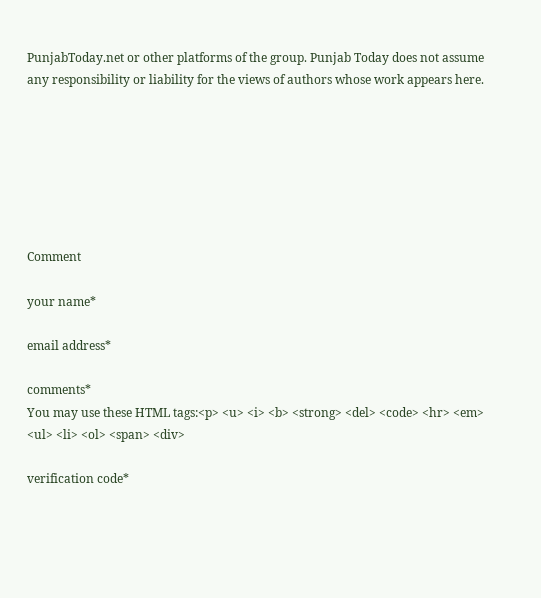PunjabToday.net or other platforms of the group. Punjab Today does not assume any responsibility or liability for the views of authors whose work appears here.







Comment

your name*

email address*

comments*
You may use these HTML tags:<p> <u> <i> <b> <strong> <del> <code> <hr> <em> <ul> <li> <ol> <span> <div>

verification code*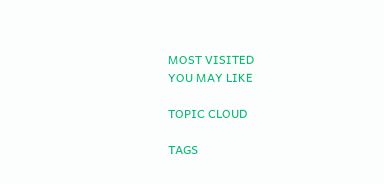MOST VISITED
YOU MAY LIKE

TOPIC CLOUD

TAGS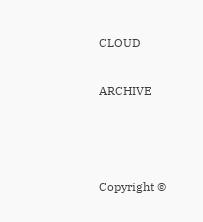CLOUD

ARCHIVE



Copyright ©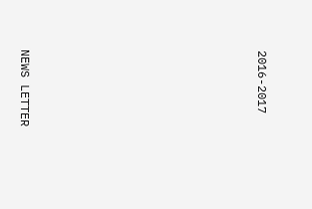2016-2017










NEWS LETTER